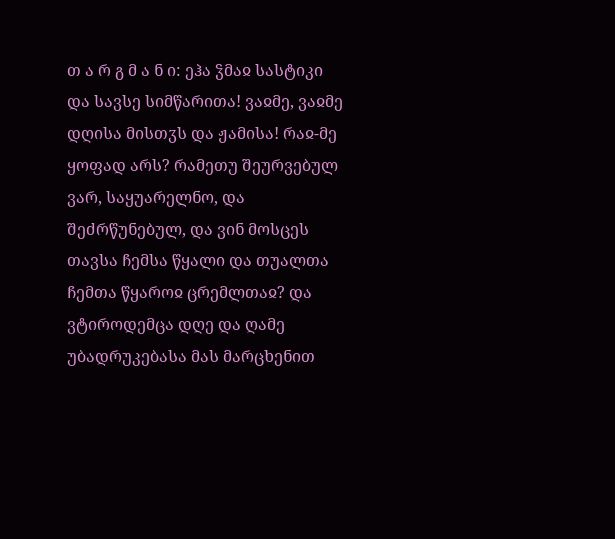თ ა რ გ მ ა ნ ი: ეჰა ჴმაჲ სასტიკი და სავსე სიმწარითა! ვაჲმე, ვაჲმე დღისა მისთჳს და ჟამისა! რაჲ-მე ყოფად არს? რამეთუ შეურვებულ ვარ, საყუარელნო, და შეძრწუნებულ, და ვინ მოსცეს თავსა ჩემსა წყალი და თუალთა ჩემთა წყაროჲ ცრემლთაჲ? და ვტიროდემცა დღე და ღამე უბადრუკებასა მას მარცხენით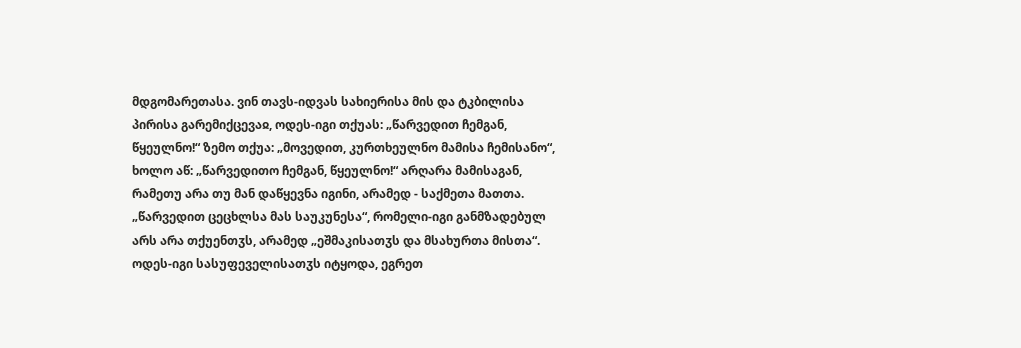მდგომარეთასა. ვინ თავს-იდვას სახიერისა მის და ტკბილისა პირისა გარემიქცევაჲ, ოდეს-იგი თქუას: „წარვედით ჩემგან, წყეულნო!“ ზემო თქუა: „მოვედით, კურთხეულნო მამისა ჩემისანო“, ხოლო აწ: „წარვედითო ჩემგან, წყეულნო!“ არღარა მამისაგან, რამეთუ არა თუ მან დაწყევნა იგინი, არამედ - საქმეთა მათთა. „წარვედით ცეცხლსა მას საუკუნესა“, რომელი-იგი განმზადებულ არს არა თქუენთჳს, არამედ „ეშმაკისათჳს და მსახურთა მისთა“. ოდეს-იგი სასუფეველისათჳს იტყოდა, ეგრეთ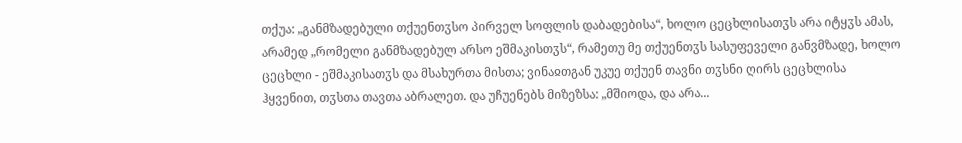თქუა: „განმზადებული თქუენთჳსო პირველ სოფლის დაბადებისა“, ხოლო ცეცხლისათჳს არა იტყჳს ამას, არამედ „რომელი განმზადებულ არსო ეშმაკისთჳს“, რამეთუ მე თქუენთჳს სასუფეველი განვმზადე, ხოლო ცეცხლი - ეშმაკისათჳს და მსახურთა მისთა; ვინაჲთგან უკუე თქუენ თავნი თჳსნი ღირს ცეცხლისა ჰყვენით, თჳსთა თავთა აბრალეთ. და უჩუენებს მიზეზსა: „მშიოდა, და არა...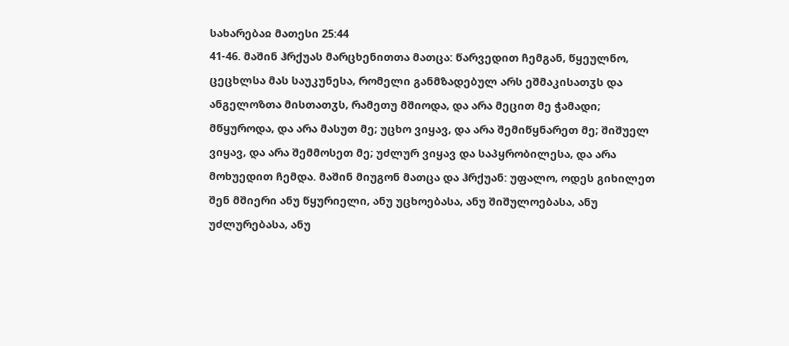სახარებაჲ მათესი 25:44
41-46. მაშინ ჰრქუას მარცხენითთა მათცა: წარვედით ჩემგან, წყეულნო, ცეცხლსა მას საუკუნესა, რომელი განმზადებულ არს ეშმაკისათჳს და ანგელოზთა მისთათჳს, რამეთუ მშიოდა, და არა მეცით მე ჭამადი; მწყუროდა, და არა მასუთ მე; უცხო ვიყავ, და არა შემიწყნარეთ მე; შიშუელ ვიყავ, და არა შემმოსეთ მე; უძლურ ვიყავ და საპყრობილესა, და არა მოხუედით ჩემდა. მაშინ მიუგონ მათცა და ჰრქუან: უფალო, ოდეს გიხილეთ შენ მშიერი ანუ წყურიელი, ანუ უცხოებასა, ანუ შიშულოებასა, ანუ უძლურებასა, ანუ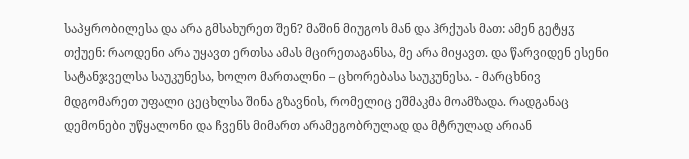საპყრობილესა და არა გმსახურეთ შენ? მაშინ მიუგოს მან და ჰრქუას მათ: ამენ გეტყჳ თქუენ: რაოდენი არა უყავთ ერთსა ამას მცირეთაგანსა, მე არა მიყავთ. და წარვიდენ ესენი სატანჯველსა საუკუნესა, ხოლო მართალნი – ცხორებასა საუკუნესა. - მარცხნივ მდგომარეთ უფალი ცეცხლსა შინა გზავნის, რომელიც ეშმაკმა მოამზადა. რადგანაც დემონები უწყალონი და ჩვენს მიმართ არამეგობრულად და მტრულად არიან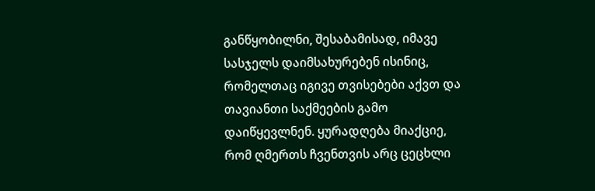განწყობილნი, შესაბამისად, იმავე სასჯელს დაიმსახურებენ ისინიც, რომელთაც იგივე თვისებები აქვთ და თავიანთი საქმეების გამო დაიწყევლნენ. ყურადღება მიაქციე, რომ ღმერთს ჩვენთვის არც ცეცხლი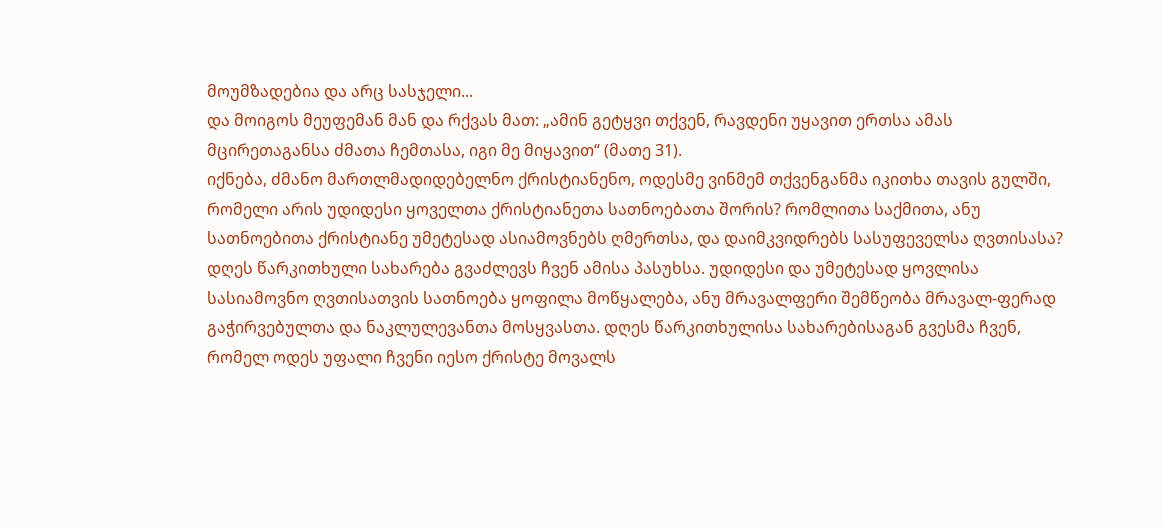მოუმზადებია და არც სასჯელი...
და მოიგოს მეუფემან მან და რქვას მათ: „ამინ გეტყვი თქვენ, რავდენი უყავით ერთსა ამას მცირეთაგანსა ძმათა ჩემთასა, იგი მე მიყავით“ (მათე 31).
იქნება, ძმანო მართლმადიდებელნო ქრისტიანენო, ოდესმე ვინმემ თქვენგანმა იკითხა თავის გულში, რომელი არის უდიდესი ყოველთა ქრისტიანეთა სათნოებათა შორის? რომლითა საქმითა, ანუ სათნოებითა ქრისტიანე უმეტესად ასიამოვნებს ღმერთსა, და დაიმკვიდრებს სასუფეველსა ღვთისასა? დღეს წარკითხული სახარება გვაძლევს ჩვენ ამისა პასუხსა. უდიდესი და უმეტესად ყოვლისა სასიამოვნო ღვთისათვის სათნოება ყოფილა მოწყალება, ანუ მრავალფერი შემწეობა მრავალ-ფერად გაჭირვებულთა და ნაკლულევანთა მოსყვასთა. დღეს წარკითხულისა სახარებისაგან გვესმა ჩვენ, რომელ ოდეს უფალი ჩვენი იესო ქრისტე მოვალს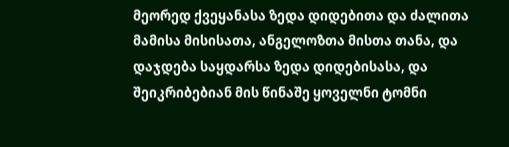მეორედ ქვეყანასა ზედა დიდებითა და ძალითა მამისა მისისათა, ანგელოზთა მისთა თანა, და დაჯდება საყდარსა ზედა დიდებისასა, და შეიკრიბებიან მის წინაშე ყოველნი ტომნი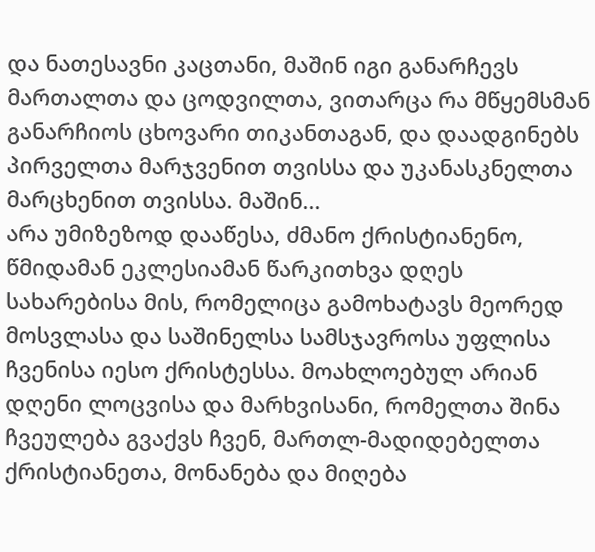და ნათესავნი კაცთანი, მაშინ იგი განარჩევს მართალთა და ცოდვილთა, ვითარცა რა მწყემსმან განარჩიოს ცხოვარი თიკანთაგან, და დაადგინებს პირველთა მარჯვენით თვისსა და უკანასკნელთა მარცხენით თვისსა. მაშინ...
არა უმიზეზოდ დააწესა, ძმანო ქრისტიანენო, წმიდამან ეკლესიამან წარკითხვა დღეს სახარებისა მის, რომელიცა გამოხატავს მეორედ მოსვლასა და საშინელსა სამსჯავროსა უფლისა ჩვენისა იესო ქრისტესსა. მოახლოებულ არიან დღენი ლოცვისა და მარხვისანი, რომელთა შინა ჩვეულება გვაქვს ჩვენ, მართლ-მადიდებელთა ქრისტიანეთა, მონანება და მიღება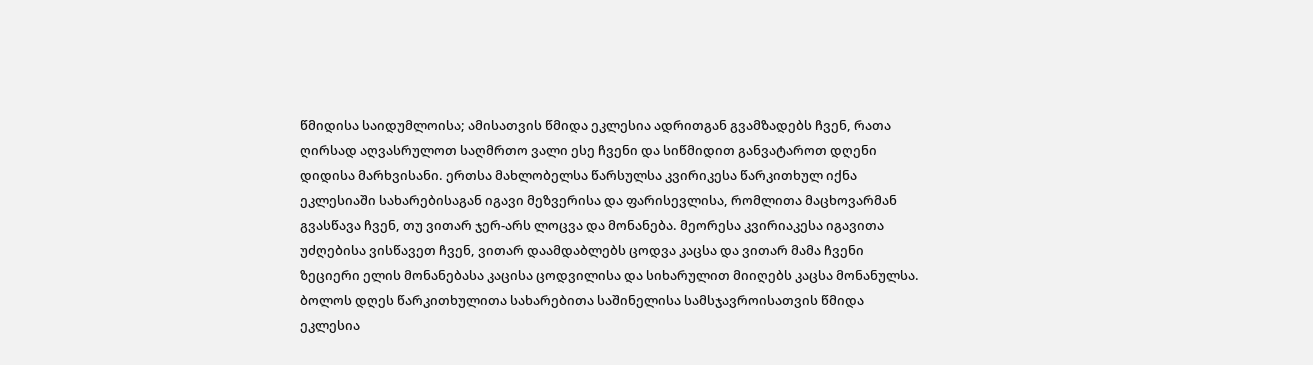წმიდისა საიდუმლოისა; ამისათვის წმიდა ეკლესია ადრითგან გვამზადებს ჩვენ, რათა ღირსად აღვასრულოთ საღმრთო ვალი ესე ჩვენი და სიწმიდით განვატაროთ დღენი დიდისა მარხვისანი. ერთსა მახლობელსა წარსულსა კვირიკესა წარკითხულ იქნა ეკლესიაში სახარებისაგან იგავი მეზვერისა და ფარისევლისა, რომლითა მაცხოვარმან გვასწავა ჩვენ, თუ ვითარ ჯერ-არს ლოცვა და მონანება. მეორესა კვირიაკესა იგავითა უძღებისა ვისწავეთ ჩვენ, ვითარ დაამდაბლებს ცოდვა კაცსა და ვითარ მამა ჩვენი ზეციერი ელის მონანებასა კაცისა ცოდვილისა და სიხარულით მიიღებს კაცსა მონანულსა. ბოლოს დღეს წარკითხულითა სახარებითა საშინელისა სამსჯავროისათვის წმიდა ეკლესია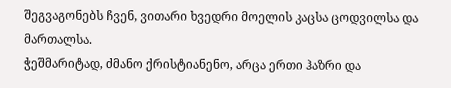შეგვაგონებს ჩვენ, ვითარი ხვედრი მოელის კაცსა ცოდვილსა და მართალსა.
ჭეშმარიტად, ძმანო ქრისტიანენო, არცა ერთი ჰაზრი და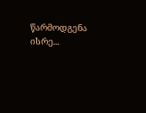წარმოდგენა ისრე...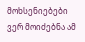მოხსენიებები ვერ მოიძებნა ამ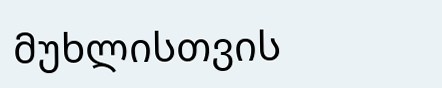მუხლისთვის